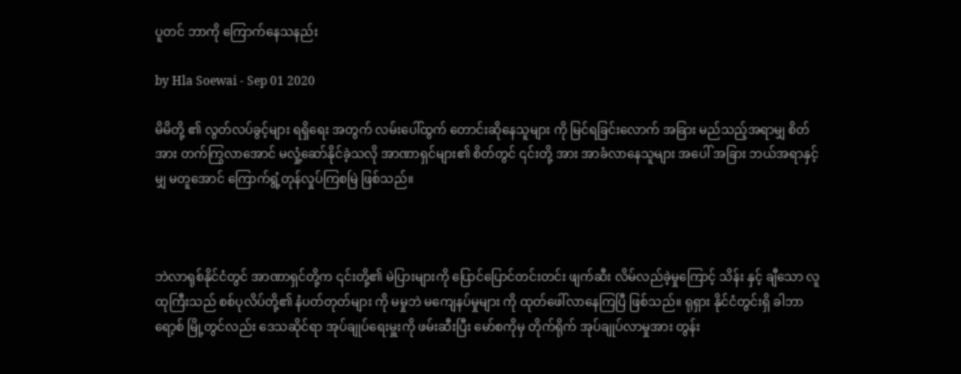ပူတင် ဘာကို ကြောက်နေသနည်း

by Hla Soewai - Sep 01 2020

မိမိတို့ ၏ လွတ်လပ်ခွင့်များ ရရှိရေး အတွက် လမ်းပေါ်ထွက် တောင်းဆိုနေသူများ ကို မြင်ရခြင်းလောက် အခြား မည်သည့်အရာမျှ စိတ်အား တက်ကြွလာအောင် မလှုံ့ဆော်နိုင်ခဲ့သလို အာဏာရှင်များ၏ စိတ်တွင် ၎င်းတို့ အား အာခံလာနေသူများ အပေါ် အခြား ဘယ်အရာနှင့်မျှ မတူအောင် ကြောက်ရွံ့တုန်လှုပ်ကြစမြဲ ဖြစ်သည်။



ဘဲလာရုစ်နိုင်ငံတွင် အာဏာရှင်တို့က ၎င်းတို့၏ မဲပြားများကို ပြောင်ပြောင်တင်းတင်း ဖျက်ဆီး လိမ်လည်ခဲ့မှုကြောင့် သိန်း နှင့် ချီသော လူထုကြီးသည် စစ်ပုလိပ်တို့၏ နံပတ်တုတ်များ ကို မမှုဘဲ မကျေနပ်မှုများ ကို ထုတ်ဖေါ်လာနေကြပြီ ဖြစ်သည်။ ရုရှား နိုင်ငံတွင်းရှိ ခါဘာရော့စ် မြို့တွင်လည်း ဒေသဆိုင်ရာ အုပ်ချုပ်ရေးမှူးကို ဖမ်းဆီးပြီး မော်စကိုမှ တိုက်ရိုက် အုပ်ချုပ်လာမှုအား တွန်း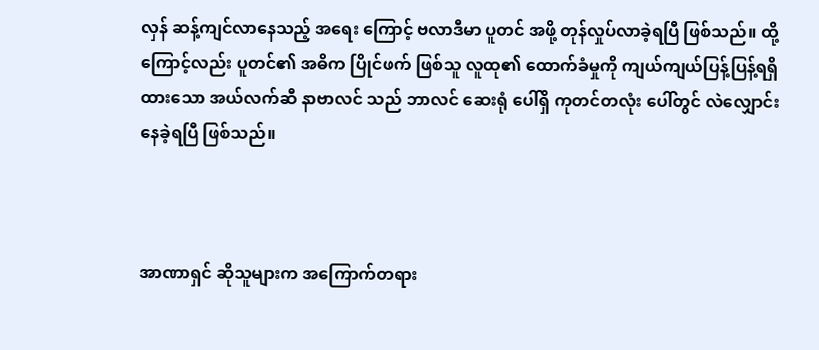လှန် ဆန့်ကျင်လာနေသည့် အရေး ကြောင့် ဗလာဒီမာ ပူတင် အဖို့ တုန်လှုပ်လာခဲ့ရပြီ ဖြစ်သည်။ ထို့ကြောင့်လည်း ပူတင်၏ အဓိက ပြိုင်ဖက် ဖြစ်သူ လူထု၏ ထောက်ခံမှုကို ကျယ်ကျယ်ပြန့်ပြန့်ရရှိထားသော အယ်လက်ဆီ နာဗာလင် သည် ဘာလင် ဆေးရုံ ပေါ်ရှိ ကုတင်တလုံး ပေါ်တွင် လဲလျှောင်းနေခဲ့ရပြီ ဖြစ်သည်။



အာဏာရှင် ဆိုသူများက အကြောက်တရား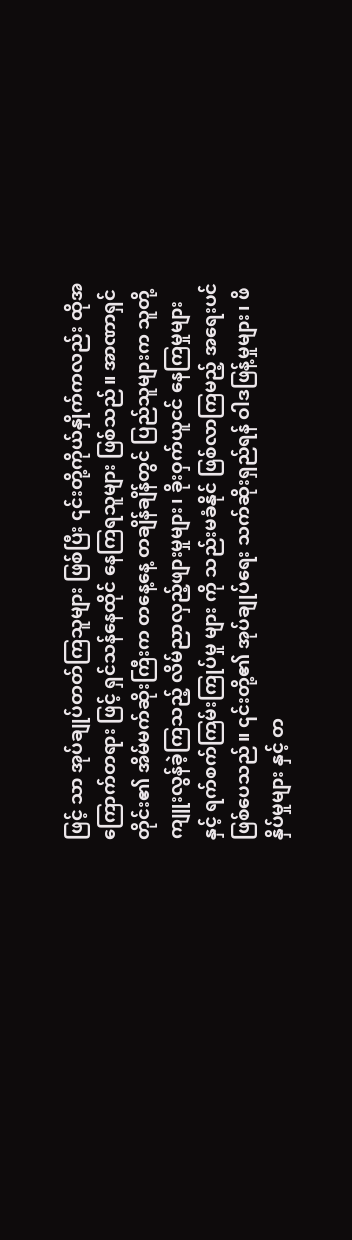ဖြင့် သာ အုပ်ချုပ်တတ်ကြသူများ ဖြစ်ပြီး ၎င်းတို့ကိုယ်နှိုက်ကလည်း ထိုအကြောက်တရား ဖြင့် ရှင်သန်နေထိုင် နေကြရသူများ ဖြစ်သည်။ အာဏာရှင်တိုင်း၏ အိမ်မက်ဆိုးကြီးက တနေ့နေ့ တချိန်ချိန်တွင် ပြည်သူများက သူတို့ ကျူးလွန်ခဲ့ကြသည့် လိမ်ညာလှည့်ဖျားမှုများ၊ ခိုးဝှက်ယူငင် နေကြမှုများ နှင့် ရက်စက်ကြမ်းကြုပ်မှု များ ကို သည်းမခံနိုင် ဖြစ်လာကြမည့် အရေးပင် ဖြစ်ပေသည်။ ၎င်းတို့၏ အုပ်ချုပ်ရေး သက်ဆိုးရှည်ရန် ဝါဒဖြန့်မှုများ၊ ဖိနှိပ်မှုများ နှင့် တ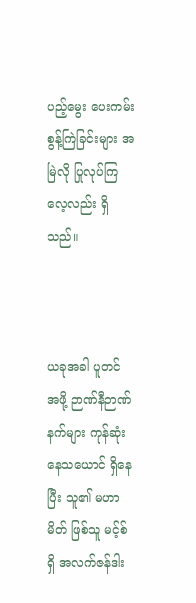ပည့်မွေး ပေးကမ်းစွန့်ကြဲခြင်းများ အမြဲလို ပြုလုပ်ကြလေ့လည်း ရှိသည်။



ယခုအခါ ပူတင် အဖို့ ဉာဏ်နီဉာဏ်နက်များ ကုန်ဆုံးနေသယောင် ရှိနေပြီး သူ၏ မဟာမိတ် ဖြစ်သူ မင့်စ် ရှိ အလက်ဇန်ဒါး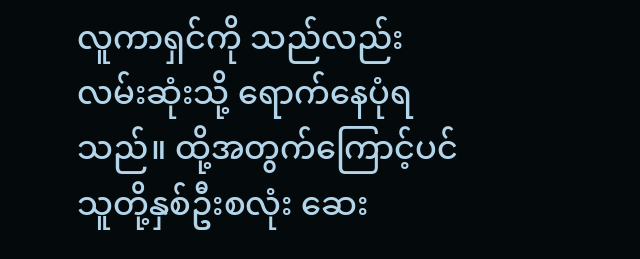လူကာရှင်ကို သည်လည်း လမ်းဆုံးသို့ ရောက်နေပုံရသည်။ ထို့အတွက်ကြောင့်ပင် သူတို့နှစ်ဦးစလုံး ဆေး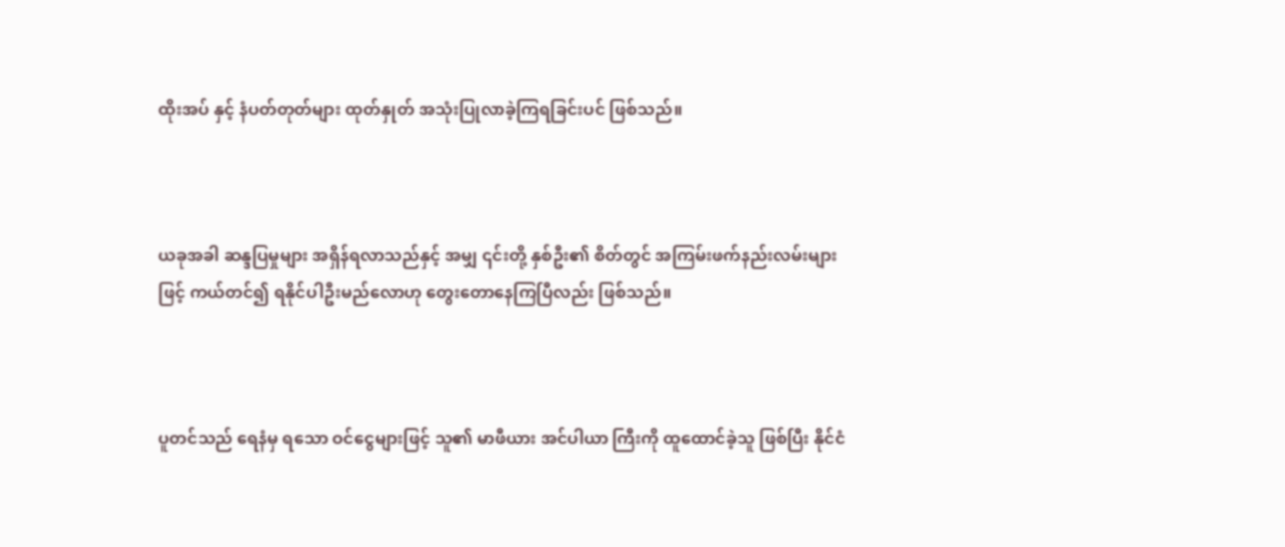ထိုးအပ် နှင့် နံပတ်တုတ်များ ထုတ်နှုတ် အသုံးပြုလာခဲ့ကြရခြင်းပင် ဖြစ်သည်။



ယခုအခါ ဆန္ဒပြမှုများ အရှိန်ရလာသည်နှင့် အမျှ ၎င်းတို့ နှစ်ဦး၏ စိတ်တွင် အကြမ်းဖက်နည်းလမ်းများဖြင့် ကယ်တင်၍ ရနိုင်ပါဦးမည်လောဟု တွေးတောနေကြပြီလည်း ဖြစ်သည်။



ပူတင်သည် ရေနံမှ ရသော ဝင်ငွေများဖြင့် သူ၏ မာဖီယား အင်ပါယာ ကြီးကို ထူထောင်ခဲ့သူ ဖြစ်ပြီး နိုင်ငံ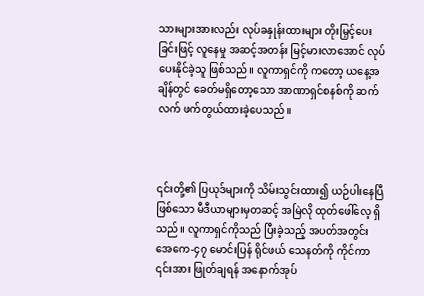သားများအားလည်း လုပ်ခနှုန်းထားများ တိုးမြှင့်ပေးခြင်းဖြင့် လူနေမှု အဆင့်အတန်း မြင့်မားလာအောင် လုပ်ပေးနိုင်ခဲ့သူ ဖြစ်သည်။ လူကာရှင်ကို ကတော့ ယနေ့အချိန်တွင် ခေတ်မရှိတော့သော အာဏာရှင်စနစ်ကို ဆက်လက် ဖက်တွယ်ထားခဲ့ပေသည်။



၎င်းတို့၏ ပြယုဒ်များကို သိမ်းသွင်းထား၍ ယဉ်ပါးနေပြီ ဖြစ်သော မီဒီယာများမှတဆင့် အမြဲလို ထုတ်ဖေါ်လေ့ ရှိသည်။ လူကာရှင်ကိုသည် ပြီးခဲ့သည့် အပတ်အတွင်း အေကေ-၄၇ မောင်းပြန် ရိုင်ဖယ် သေနတ်ကို ကိုင်ကာ ၎င်းအား ဖြုတ်ချရန် အနောက်အုပ်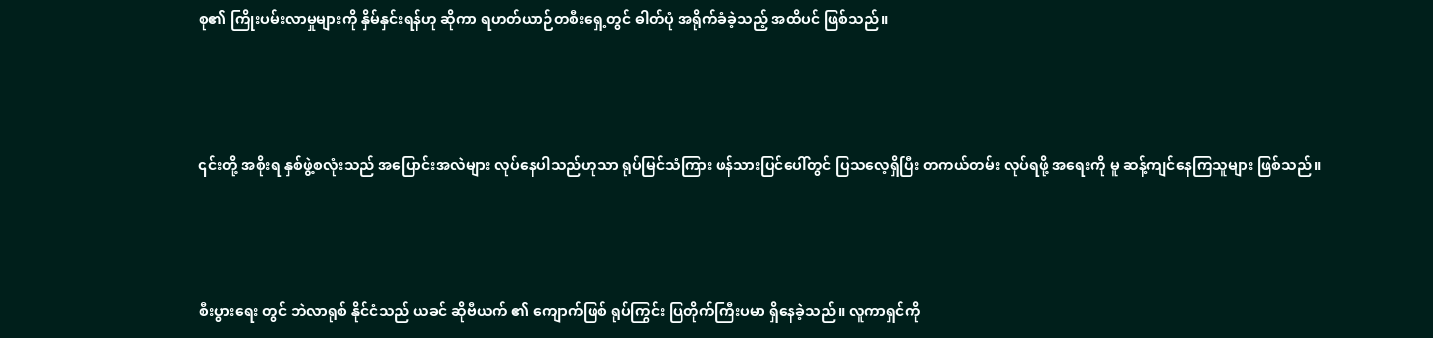စု၏ ကြိုးပမ်းလာမှုများကို နှိမ်နှင်းရန်ဟု ဆိုကာ ရဟတ်ယာဉ်တစီးရှေ့တွင် ဓါတ်ပုံ အရိုက်ခံခဲ့သည့် အထိပင် ဖြစ်သည်။



၎င်းတို့ အစိုးရ နှစ်ဖွဲ့စလုံးသည် အပြောင်းအလဲများ လုပ်နေပါသည်ဟုသာ ရုပ်မြင်သံကြား ဖန်သားပြင်ပေါ်တွင် ပြသလေ့ရှိပြီး တကယ်တမ်း လုပ်ရဖို့ အရေးကို မူ ဆန့်ကျင်နေကြသူများ ဖြစ်သည်။



စီးပွားရေး တွင် ဘဲလာရုစ် နိုင်ငံသည် ယခင် ဆိုဗီယက် ၏ ကျောက်ဖြစ် ရုပ်ကြွင်း ပြတိုက်ကြီးပမာ ရှိနေခဲ့သည်။ လူကာရှင်ကို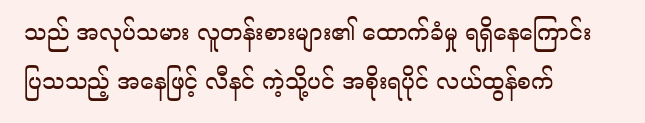သည် အလုပ်သမား လူတန်းစားများ၏ ထောက်ခံမှု ရရှိနေကြောင်း ပြသသည့် အနေဖြင့် လီနင် ကဲ့သို့ပင် အစိုးရပိုင် လယ်ထွန်စက်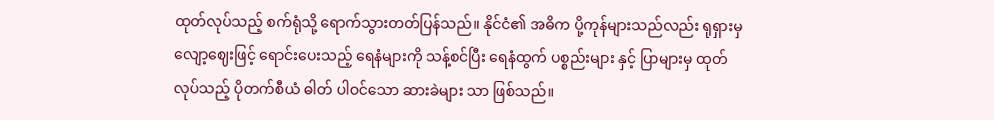ထုတ်လုပ်သည့် စက်ရုံသို့ ရောက်သွားတတ်ပြန်သည်။ နိုင်ငံ၏ အဓိက ပို့ကုန်များသည်လည်း ရုရှားမှ လျော့ဈေးဖြင့် ရောင်းပေးသည့် ရေနံများကို သန့်စင်ပြီး ရေနံထွက် ပစ္စည်းများ နှင့် ပြာများမှ ထုတ်လုပ်သည့် ပိုတက်စီယံ ဓါတ် ပါဝင်သော ဆားခဲများ သာ ဖြစ်သည်။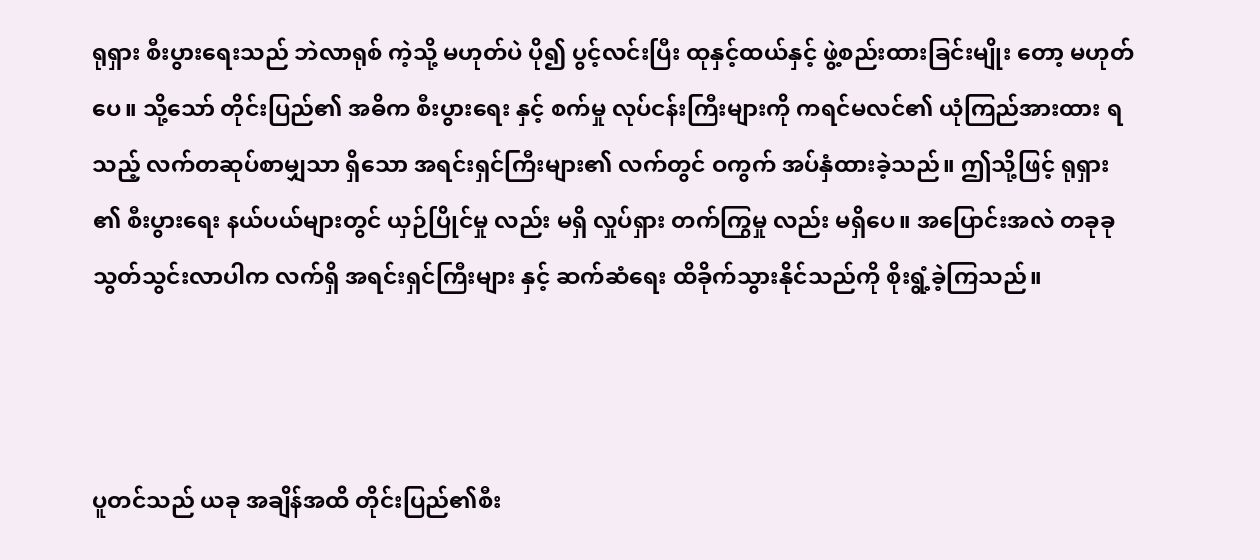ရုရှား စီးပွားရေးသည် ဘဲလာရုစ် ကဲ့သို့ မဟုတ်ပဲ ပို၍ ပွင့်လင်းပြီး ထုနှင့်ထယ်နှင့် ဖွဲ့စည်းထားခြင်းမျိုး တော့ မဟုတ်ပေ။ သို့သော် တိုင်းပြည်၏ အဓိက စီးပွားရေး နှင့် စက်မှု လုပ်ငန်းကြီးများကို ကရင်မလင်၏ ယုံကြည်အားထား ရသည့် လက်တဆုပ်စာမျှသာ ရှိသော အရင်းရှင်ကြီးများ၏ လက်တွင် ဝကွက် အပ်နှံထားခဲ့သည်။ ဤသို့ဖြင့် ရုရှား ၏ စီးပွားရေး နယ်ပယ်များတွင် ယှဉ်ပြိုင်မှု လည်း မရှိ လှုပ်ရှား တက်ကြွမှု လည်း မရှိပေ။ အပြောင်းအလဲ တခုခု သွတ်သွင်းလာပါက လက်ရှိ အရင်းရှင်ကြီးများ နှင့် ဆက်ဆံရေး ထိခိုက်သွားနိုင်သည်ကို စိုးရွံ့ခဲ့ကြသည်။



ပူတင်သည် ယခု အချိန်အထိ တိုင်းပြည်၏စီး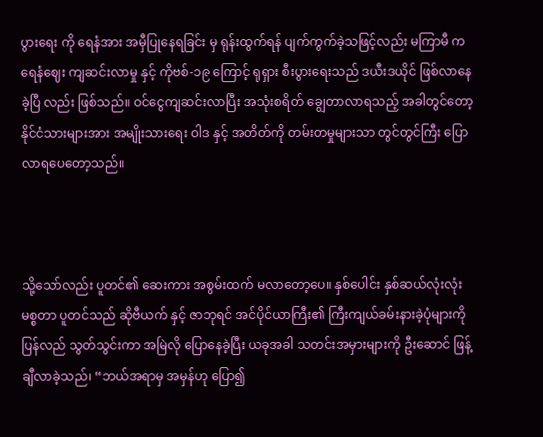ပွားရေး ကို ရေနံအား အမှီပြုနေရခြင်း မှ ရုန်းထွက်ရန် ပျက်ကွက်ခဲ့သဖြင့်လည်း မကြာမီ က ရေနံဈေး ကျဆင်းလာမှု နှင့် ကိုဗစ်-၁၉ ကြောင့် ရုရှား စီးပွားရေးသည် ဒယီးဒယိုင် ဖြစ်လာနေခဲ့ပြီ လည်း ဖြစ်သည်။ ဝင်ငွေကျဆင်းလာပြီး အသုံးစရိတ် ချွေတာလာရသည့် အခါတွင်တော့ နိုင်ငံသားများအား အမျိုးသားရေး ဝါဒ နှင့် အတိတ်ကို တမ်းတမှုများသာ တွင်တွင်ကြီး ပြောလာရပေတော့သည်။



သို့သော်လည်း ပူတင်၏ ဆေးကား အစွမ်းထက် မလာတော့ပေ။ နှစ်ပေါင်း နှစ်ဆယ်လုံးလုံး မစ္စတာ ပူတင်သည် ဆိုဗီယက် နှင့် ဇာဘုရင် အင်ပိုင်ယာကြီး၏ ကြီးကျယ်ခမ်းနားခဲ့ပုံများကို ပြန်လည် သွတ်သွင်းကာ အမြဲလို ပြောနေခဲ့ပြီး ယခုအခါ သတင်းအမှားများကို ဦးဆောင် ဖြန့်ချီလာခဲ့သည်၊ “ဘယ်အရာမှ အမှန်ဟု ပြော၍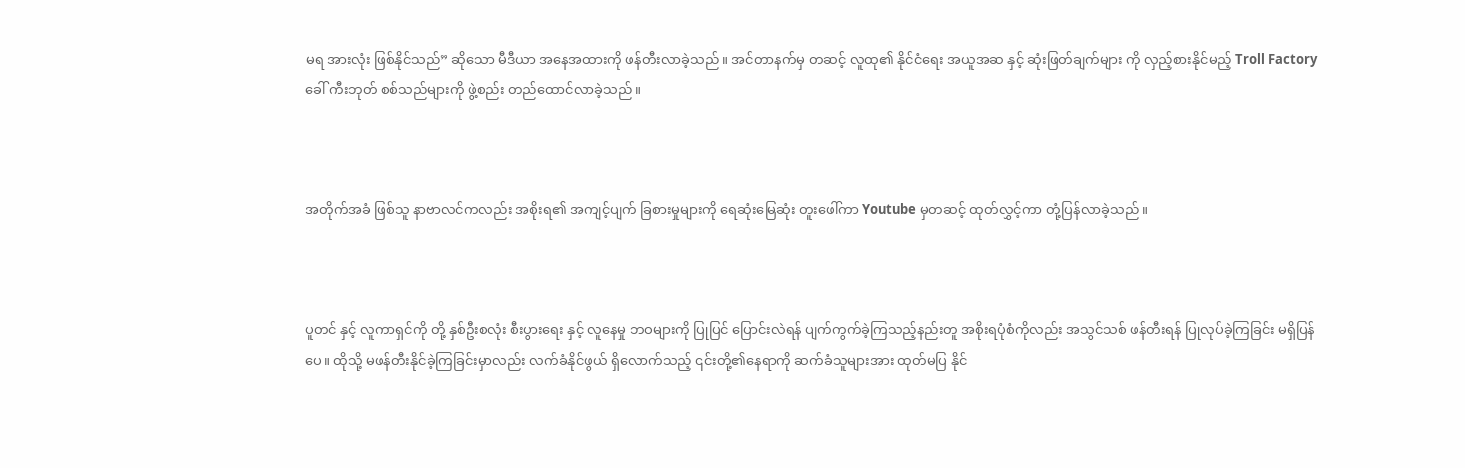မရ အားလုံး ဖြစ်နိုင်သည်” ဆိုသော မီဒီယာ အနေအထားကို ဖန်တီးလာခဲ့သည်။ အင်တာနက်မှ တဆင့် လူထု၏ နိုင်ငံရေး အယူအဆ နှင့် ဆုံးဖြတ်ချက်များ ကို လှည့်စားနိုင်မည့် Troll Factory ခေါ် ကီးဘုတ် စစ်သည်များကို ဖွဲ့စည်း တည်ထောင်လာခဲ့သည်။



အတိုက်အခံ ဖြစ်သူ နာဗာလင်ကလည်း အစိုးရ၏ အကျင့်ပျက် ခြစားမှုများကို ရေဆုံးမြေဆုံး တူးဖေါ်ကာ Youtube မှတဆင့် ထုတ်လွှင့်ကာ တုံ့ပြန်လာခဲ့သည်။



ပူတင် နှင့် လူကာရှင်ကို တို့ နှစ်ဦးစလုံး စီးပွားရေး နှင့် လူနေမှု ဘဝများကို ပြုပြင် ပြောင်းလဲရန် ပျက်ကွက်ခဲ့ကြသည့်နည်းတူ အစိုးရပုံစံကိုလည်း အသွင်သစ် ဖန်တီးရန် ပြုလုပ်ခဲ့ကြခြင်း မရှိပြန်ပေ။ ထိုသို့ မဖန်တီးနိုင်ခဲ့ကြခြင်းမှာလည်း လက်ခံနိုင်ဖွယ် ရှိလောက်သည့် ၎င်းတို့၏နေရာကို ဆက်ခံသူများအား ထုတ်မပြ နိုင်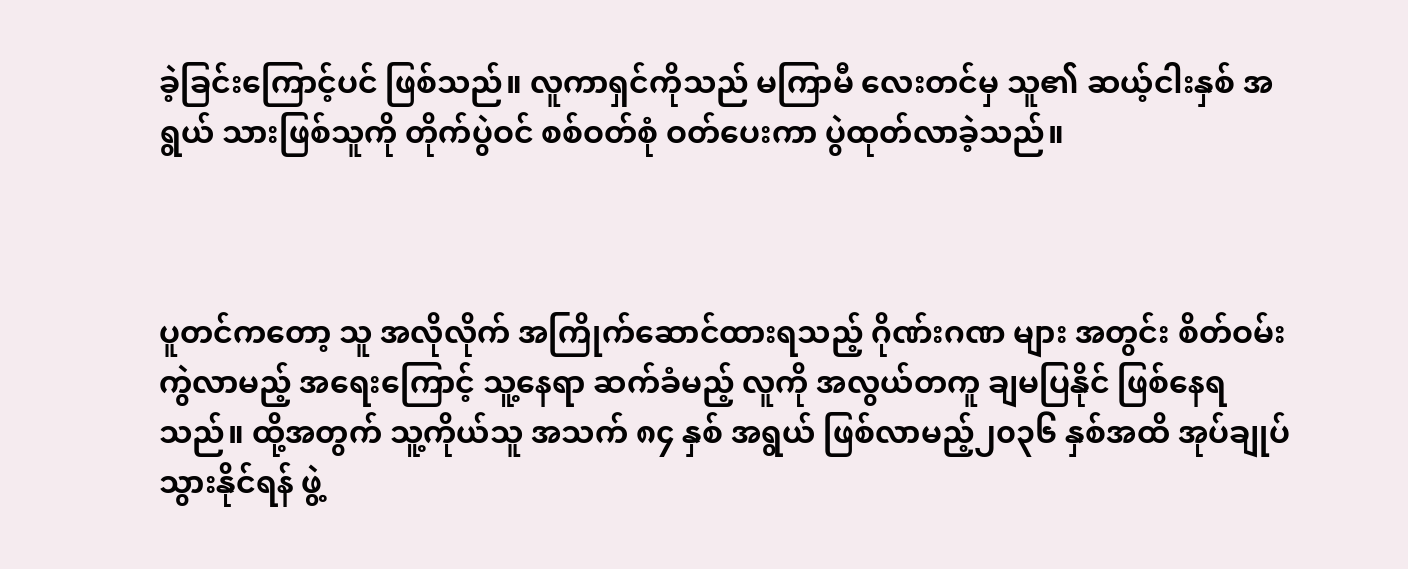ခဲ့ခြင်းကြောင့်ပင် ဖြစ်သည်။ လူကာရှင်ကိုသည် မကြာမီ လေးတင်မှ သူ၏ ဆယ့်ငါးနှစ် အရွယ် သားဖြစ်သူကို တိုက်ပွဲဝင် စစ်ဝတ်စုံ ဝတ်ပေးကာ ပွဲထုတ်လာခဲ့သည်။



ပူတင်ကတော့ သူ အလိုလိုက် အကြိုက်ဆောင်ထားရသည့် ဂိုဏ်းဂဏ များ အတွင်း စိတ်ဝမ်းကွဲလာမည့် အရေးကြောင့် သူ့နေရာ ဆက်ခံမည့် လူကို အလွယ်တကူ ချမပြနိုင် ဖြစ်နေရသည်။ ထို့အတွက် သူ့ကိုယ်သူ အသက် ၈၄ နှစ် အရွယ် ဖြစ်လာမည့်၂၀၃၆ နှစ်အထိ အုပ်ချုပ်သွားနိုင်ရန် ဖွဲ့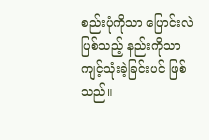စည်းပုံကိုသာ ပြောင်းလဲ ပြစ်သည့် နည်းကိုသာ ကျင့်သုံးခဲ့ခြင်းပင် ဖြစ်သည်။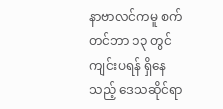နာဗာလင်ကမူ စက်တင်ဘာ ၁၃ တွင် ကျင်းပရန် ရှိနေသည့် ဒေသဆိုင်ရာ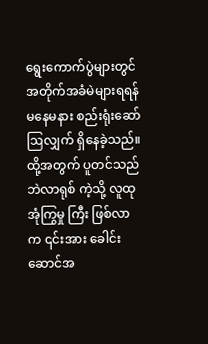ရွေးကောက်ပွဲများတွင် အတိုက်အခံမဲများရရန် မနေမနား စည်းရုံးဆော်ဩလျှက် ရှိနေခဲ့သည်။ ထို့အတွက် ပူတင်သည် ဘဲလာရုစ် ကဲ့သို့ လူထုအုံကြွမှု ကြီး ဖြစ်လာက ၎င်းအား ခေါင်းဆောင်အ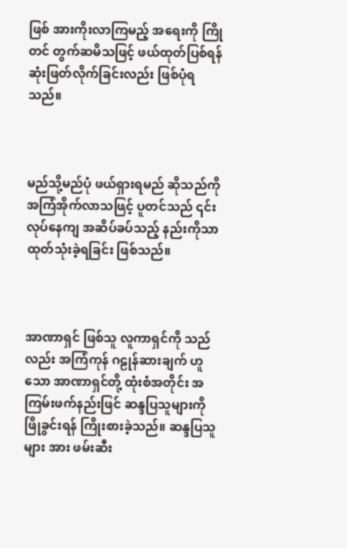ဖြစ် အားကိုးလာကြမည့် အရေးကို ကြိုတင် တွက်ဆမိသဖြင့် ဖယ်ထုတ်ပြစ်ရန် ဆုံးဖြတ်လိုက်ခြင်းလည်း ဖြစ်ပုံရသည်။



မည်သို့မည်ပုံ ဖယ်ရှားရမည် ဆိုသည်ကို အကြံအိုက်လာသဖြင့် ပူတင်သည် ၎င်းလုပ်နေကျ အဆိပ်ခပ်သည့် နည်းကိုသာ ထုတ်သုံးခဲ့ရခြင်း ဖြစ်သည်။



အာဏာရှင် ဖြစ်သူ လူကာရှင်ကို သည်လည်း အကြံကုန် ဂဠုန်ဆားချက် ဟူသော အာဏာရှင်တို့ ထုံးစံအတိုင်း အကြမ်းဖက်နည်းဖြင် ဆန္ဒပြသူများကို ဖြိုခွင်းရန် ကြိုးစားခဲ့သည်။ ဆန္ဒပြသူများ အား ဖမ်းဆီး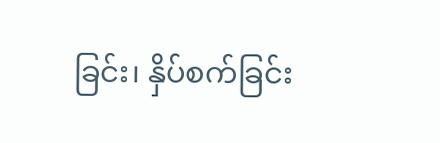ခြင်း၊ နှိပ်စက်ခြင်း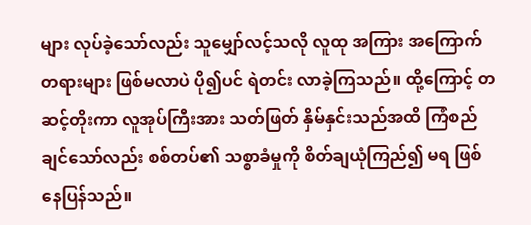များ လုပ်ခဲ့သော်လည်း သူမျှော်လင့်သလို လူထု အကြား အကြောက်တရားများ ဖြစ်မလာပဲ ပို၍ပင် ရဲတင်း လာခဲ့ကြသည်။ ထို့ကြောင့် တဆင့်တိုးကာ လူအုပ်ကြီးအား သတ်ဖြတ် နှိမ်နှင်းသည်အထိ ကြံစည်ချင်သော်လည်း စစ်တပ်၏ သစ္စာခံမှုကို စိတ်ချယုံကြည်၍ မရ ဖြစ်နေပြန်သည်။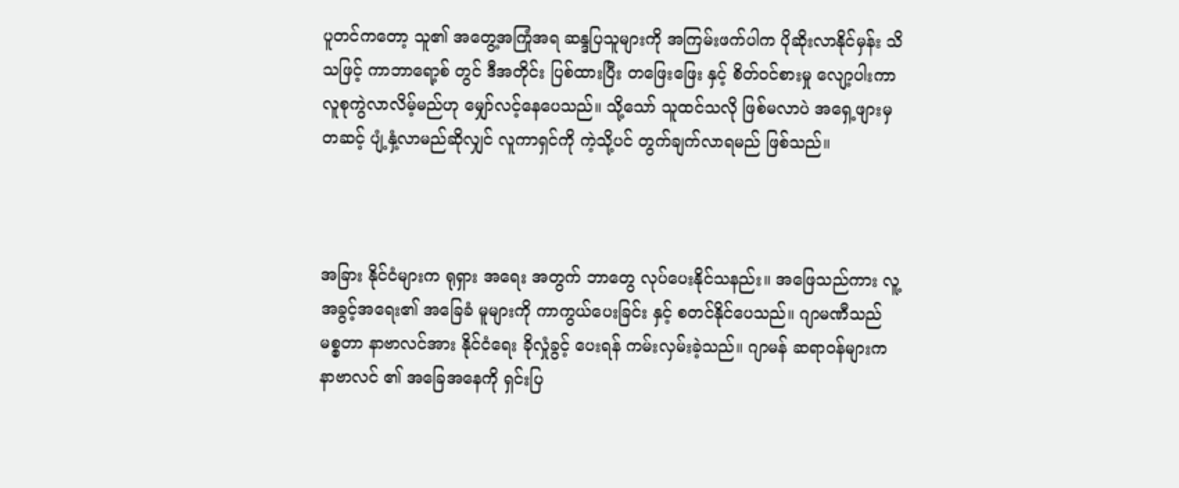ပူတင်ကတော့ သူ၏ အတွေ့အကြုံအရ ဆန္ဒပြသူများကို အကြမ်းဖက်ပါက ပိုဆိုးလာနိုင်မှန်း သိသဖြင့် ကာဘာရော့စ် တွင် ဒီအတိုင်း ပြစ်ထားပြီး တဖြေးဖြေး နှင့် စိတ်ဝင်စားမှု လျော့ပါးကာ လူစုကွဲလာလိမ့်မည်ဟု မျှော်လင့်နေပေသည်။ သို့သော် သူထင်သလို ဖြစ်မလာပဲ အရှေ့ဖျားမှတဆင့် ပျံ့နှံ့လာမည်ဆိုလျှင် လူကာရှင်ကို ကဲ့သို့ပင် တွက်ချက်လာရမည် ဖြစ်သည်။



အခြား နိုင်ငံများက ရုရှား အရေး အတွက် ဘာတွေ လုပ်ပေးနိုင်သနည်း။ အဖြေသည်ကား လူ့အခွင့်အရေး၏ အခြေခံ မူများကို ကာကွယ်ပေးခြင်း နှင့် စတင်နိုင်ပေသည်။ ဂျာမဏီသည် မစ္စတာ နာဗာလင်အား နိုင်ငံရေး ခိုလှုံခွင့် ပေးရန် ကမ်းလှမ်းခဲ့သည်။ ဂျာမန် ဆရာဝန်များက နာဗာလင် ၏ အခြေအနေကို ရှင်းပြ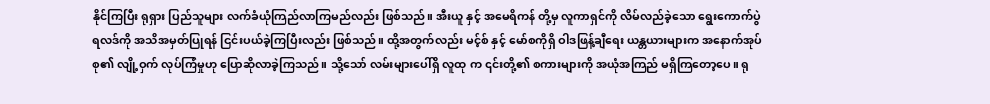နိုင်ကြပြီး ရုရှား ပြည်သူများ လက်ခံယုံကြည်လာကြမည်လည်း ဖြစ်သည်။ အီးယူ နှင့် အမေရိကန် တို့မှ လူကာရှင်ကို လိမ်လည်ခဲ့သော ရွေးကောက်ပွဲရလဒ်ကို အသိအမှတ်ပြုရန် ငြင်းပယ်ခဲ့ကြပြီးလည်း ဖြစ်သည်။ ထို့အတွက်လည်း မင့်စ် နှင့် မော်စကိုရှိ ဝါဒဖြန့်ချီရေး ယန္တယားများက အနောက်အုပ်စု၏ လျို့ဝှက် လုပ်ကြံမှုဟု ပြောဆိုလာခဲ့ကြသည်။ သို့သော် လမ်းများပေါ်ရှိ လူထု က ၎င်းတို့၏ စကားများကို အယုံအကြည် မရှိကြတော့ပေ။ ရု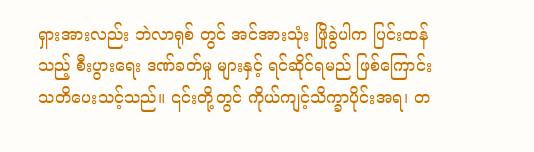ရှားအားလည်း ဘဲလာရုစ် တွင် အင်အားသုံး ဖြိုခွဲပါက ပြင်းထန်သည့် စီးပွားရေး ဒဏ်ခတ်မှု များနှင့် ရင်ဆိုင်ရမည် ဖြစ်ကြောင်း သတိပေးသင့်သည်။ ၎င်းတို့တွင် ကိုယ်ကျင့်သိက္ခာပိုင်းအရ၊ တ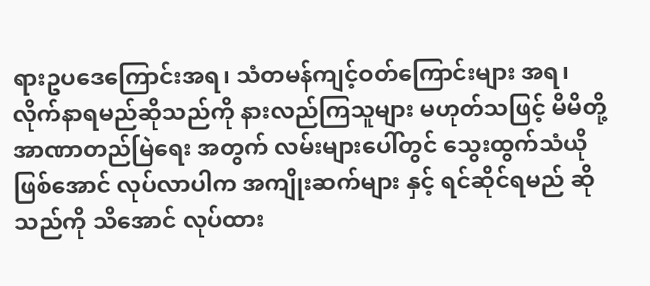ရားဥပဒေကြောင်းအရ၊ သံတမန်ကျင့်ဝတ်ကြောင်းများ အရ၊ လိုက်နာရမည်ဆိုသည်ကို နားလည်ကြသူများ မဟုတ်သဖြင့် မိမိတို့ အာဏာတည်မြဲရေး အတွက် လမ်းများပေါ်တွင် သွေးထွက်သံယို ဖြစ်အောင် လုပ်လာပါက အကျိုးဆက်များ နှင့် ရင်ဆိုင်ရမည် ဆိုသည်ကို သိအောင် လုပ်ထား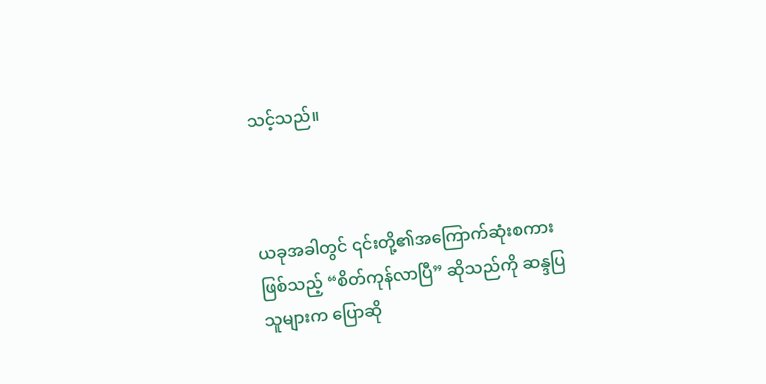သင့်သည်။



ယခုအခါတွင် ၎င်းတို့၏အကြောက်ဆုံးစကား ဖြစ်သည့် “စိတ်ကုန်လာပြီ” ဆိုသည်ကို ဆန္ဒပြသူများက ပြောဆို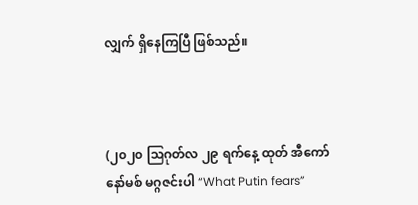လျှက် ရှိနေကြပြီ ဖြစ်သည်။



(၂၀၂၀ ဩဂုတ်လ ၂၉ ရက်နေ့ ထုတ် အီကော်နော်မစ် မဂ္ဂဇင်းပါ “What Putin fears”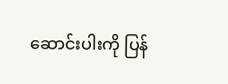ဆောင်းပါးကို ပြန်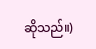ဆိုသည်။)